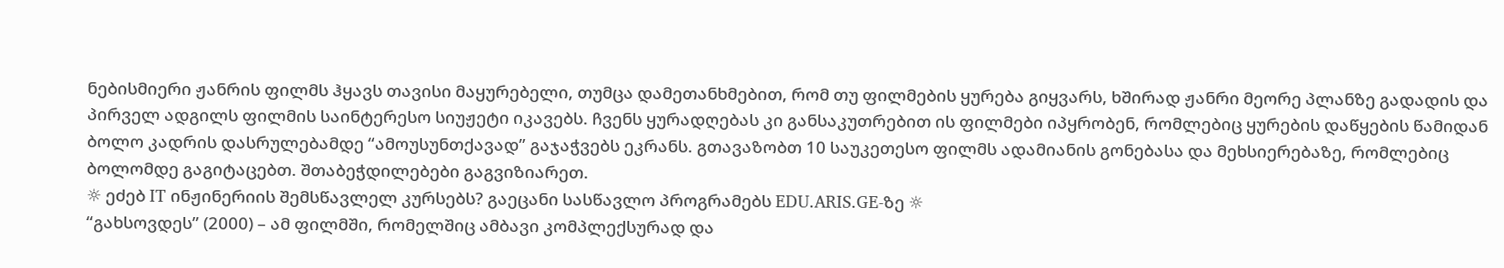ნებისმიერი ჟანრის ფილმს ჰყავს თავისი მაყურებელი, თუმცა დამეთანხმებით, რომ თუ ფილმების ყურება გიყვარს, ხშირად ჟანრი მეორე პლანზე გადადის და პირველ ადგილს ფილმის საინტერესო სიუჟეტი იკავებს. ჩვენს ყურადღებას კი განსაკუთრებით ის ფილმები იპყრობენ, რომლებიც ყურების დაწყების წამიდან ბოლო კადრის დასრულებამდე “ამოუსუნთქავად” გაჯაჭვებს ეკრანს. გთავაზობთ 10 საუკეთესო ფილმს ადამიანის გონებასა და მეხსიერებაზე, რომლებიც ბოლომდე გაგიტაცებთ. შთაბეჭდილებები გაგვიზიარეთ.
☼ ეძებ IT ინჟინერიის შემსწავლელ კურსებს? გაეცანი სასწავლო პროგრამებს EDU.ARIS.GE-ზე ☼
“გახსოვდეს” (2000) – ამ ფილმში, რომელშიც ამბავი კომპლექსურად და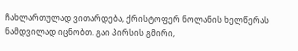ჩახლართულად ვითარდება, ქრისტოფერ ნოლანის ხელწერას ნამდვილად იცნობთ. გაი პირსის გმირი,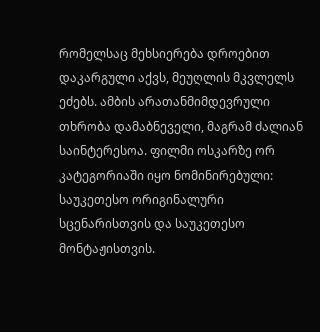რომელსაც მეხსიერება დროებით დაკარგული აქვს, მეუღლის მკვლელს ეძებს. ამბის არათანმიმდევრული თხრობა დამაბნეველი, მაგრამ ძალიან საინტერესოა. ფილმი ოსკარზე ორ კატეგორიაში იყო ნომინირებული: საუკეთესო ორიგინალური სცენარისთვის და საუკეთესო მონტაჟისთვის.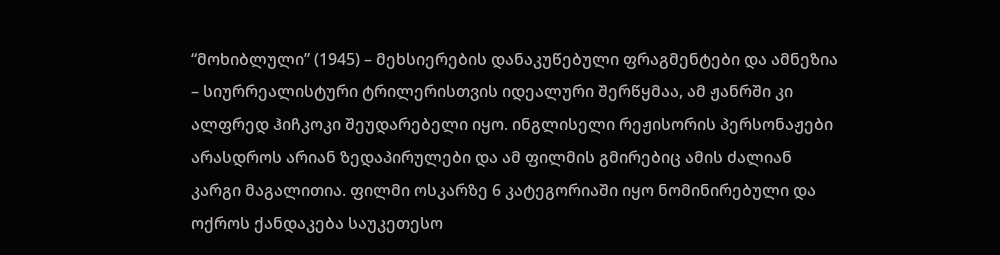“მოხიბლული” (1945) – მეხსიერების დანაკუწებული ფრაგმენტები და ამნეზია – სიურრეალისტური ტრილერისთვის იდეალური შერწყმაა, ამ ჟანრში კი ალფრედ ჰიჩკოკი შეუდარებელი იყო. ინგლისელი რეჟისორის პერსონაჟები არასდროს არიან ზედაპირულები და ამ ფილმის გმირებიც ამის ძალიან კარგი მაგალითია. ფილმი ოსკარზე 6 კატეგორიაში იყო ნომინირებული და ოქროს ქანდაკება საუკეთესო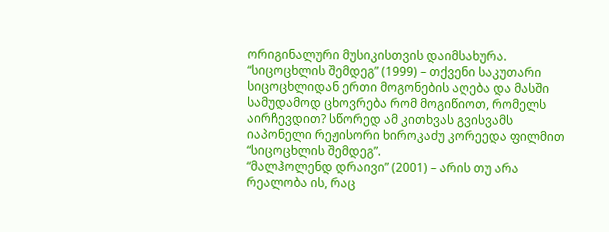ორიგინალური მუსიკისთვის დაიმსახურა.
“სიცოცხლის შემდეგ” (1999) – თქვენი საკუთარი სიცოცხლიდან ერთი მოგონების აღება და მასში სამუდამოდ ცხოვრება რომ მოგიწიოთ, რომელს აირჩევდით? სწორედ ამ კითხვას გვისვამს იაპონელი რეჟისორი ხიროკაძუ კორეედა ფილმით “სიცოცხლის შემდეგ”.
“მალჰოლენდ დრაივი” (2001) – არის თუ არა რეალობა ის, რაც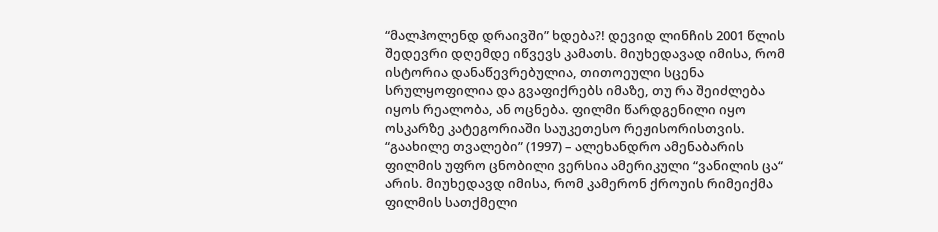“მალჰოლენდ დრაივში” ხდება?! დევიდ ლინჩის 2001 წლის შედევრი დღემდე იწვევს კამათს. მიუხედავად იმისა, რომ ისტორია დანაწევრებულია, თითოეული სცენა სრულყოფილია და გვაფიქრებს იმაზე, თუ რა შეიძლება იყოს რეალობა, ან ოცნება. ფილმი წარდგენილი იყო ოსკარზე კატეგორიაში საუკეთესო რეჟისორისთვის.
“გაახილე თვალები” (1997) – ალეხანდრო ამენაბარის ფილმის უფრო ცნობილი ვერსია ამერიკული “ვანილის ცა“ არის. მიუხედავდ იმისა, რომ კამერონ ქროუის რიმეიქმა ფილმის სათქმელი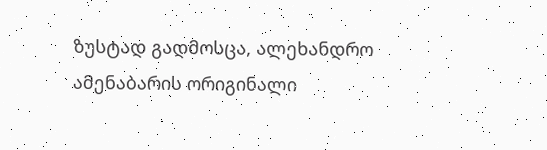ზუსტად გადმოსცა, ალეხანდრო ამენაბარის ორიგინალი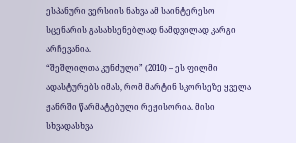ესპანური ვერსიის ნახვა ამ საინტერესო სცენარის გასახსენებლად ნამდვილად კარგი არჩევანია.
“შეშლილთა კუნძული” (2010) – ეს ფილმი ადასტურებს იმას, რომ მარტინ სკორსეზე ყველა ჟანრში წარმატებული რეჟისორია. მისი სხვადასხვა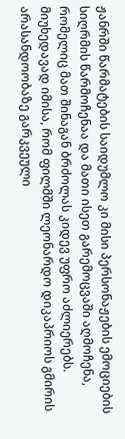ჟანრში წარმატების საიდუმლო კი მისი პერსონაჟების ემოციების სიღრმის წარმოჩენაა და მათი ისეთ გარემოცვაში აღმოჩენა, რომელიც მათ შინაგან ბრძოლას კიდევ უფრო აძლიერებს. მიუხედავად იმისა, რომ ფილმში ლეონარდო დიკაპრიოს გმირის არასანდოობაზე გარკვეული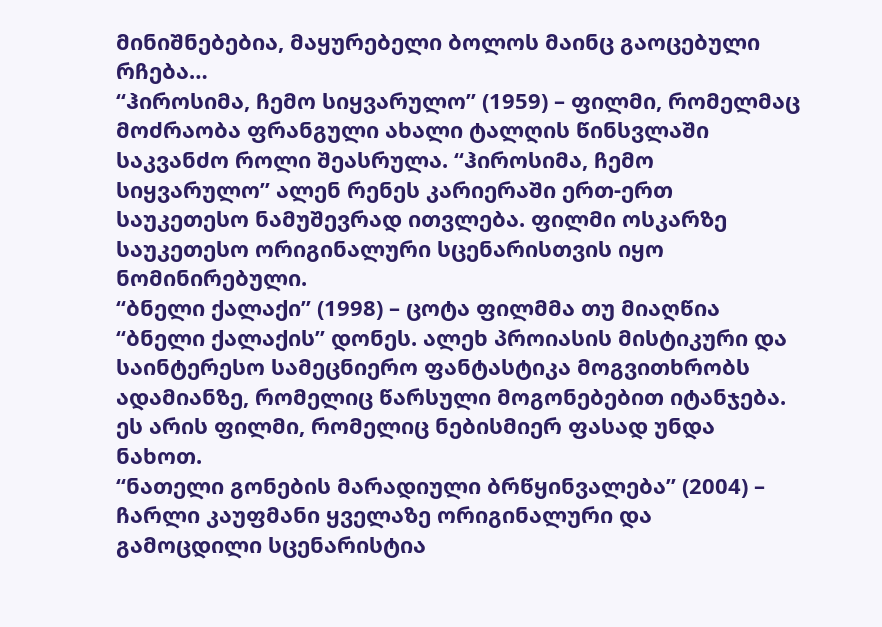მინიშნებებია, მაყურებელი ბოლოს მაინც გაოცებული რჩება…
“ჰიროსიმა, ჩემო სიყვარულო” (1959) – ფილმი, რომელმაც მოძრაობა ფრანგული ახალი ტალღის წინსვლაში საკვანძო როლი შეასრულა. “ჰიროსიმა, ჩემო სიყვარულო” ალენ რენეს კარიერაში ერთ-ერთ საუკეთესო ნამუშევრად ითვლება. ფილმი ოსკარზე საუკეთესო ორიგინალური სცენარისთვის იყო ნომინირებული.
“ბნელი ქალაქი” (1998) – ცოტა ფილმმა თუ მიაღწია “ბნელი ქალაქის” დონეს. ალეხ პროიასის მისტიკური და საინტერესო სამეცნიერო ფანტასტიკა მოგვითხრობს ადამიანზე, რომელიც წარსული მოგონებებით იტანჯება. ეს არის ფილმი, რომელიც ნებისმიერ ფასად უნდა ნახოთ.
“ნათელი გონების მარადიული ბრწყინვალება” (2004) – ჩარლი კაუფმანი ყველაზე ორიგინალური და გამოცდილი სცენარისტია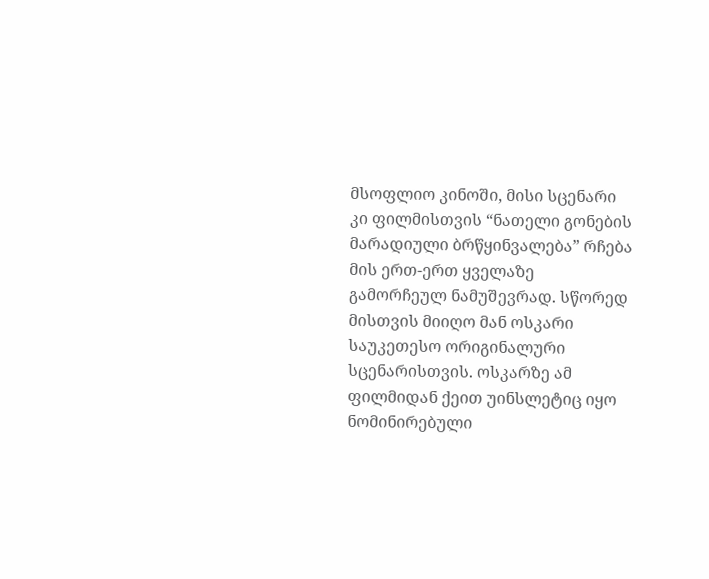მსოფლიო კინოში, მისი სცენარი კი ფილმისთვის “ნათელი გონების მარადიული ბრწყინვალება” რჩება მის ერთ-ერთ ყველაზე გამორჩეულ ნამუშევრად. სწორედ მისთვის მიიღო მან ოსკარი საუკეთესო ორიგინალური სცენარისთვის. ოსკარზე ამ ფილმიდან ქეით უინსლეტიც იყო ნომინირებული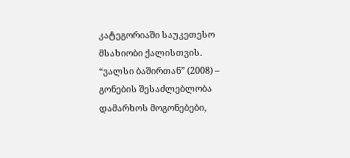კატეგორიაში საუკეთესო მსახიობი ქალისთვის.
“ვალსი ბაშირთან” (2008) – გონების შესაძლებლობა დამარხოს მოგონებები,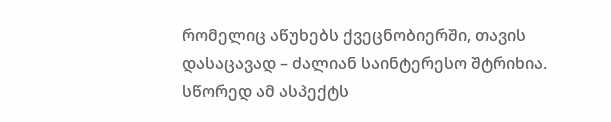რომელიც აწუხებს ქვეცნობიერში, თავის დასაცავად – ძალიან საინტერესო შტრიხია. სწორედ ამ ასპექტს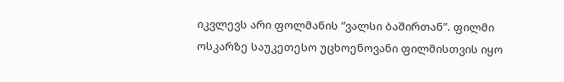იკვლევს არი ფოლმანის “ვალსი ბაშირთან”. ფილმი ოსკარზე საუკეთესო უცხოენოვანი ფილმისთვის იყო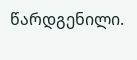წარდგენილი.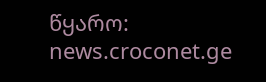წყარო: news.croconet.ge